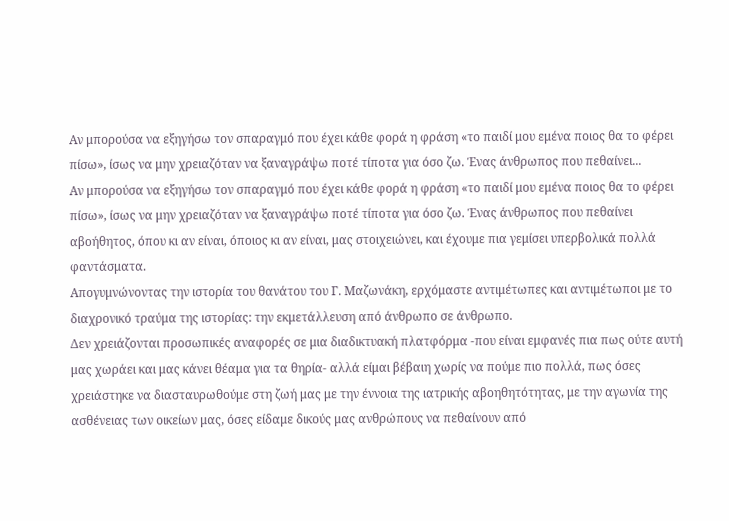Αν μπορούσα να εξηγήσω τον σπαραγμό που έχει κάθε φορά η φράση «το παιδί μου εμένα ποιος θα το φέρει πίσω», ίσως να μην χρειαζόταν να ξαναγράψω ποτέ τίποτα για όσο ζω. Ένας άνθρωπος που πεθαίνει...
Αν μπορούσα να εξηγήσω τον σπαραγμό που έχει κάθε φορά η φράση «το παιδί μου εμένα ποιος θα το φέρει πίσω», ίσως να μην χρειαζόταν να ξαναγράψω ποτέ τίποτα για όσο ζω. Ένας άνθρωπος που πεθαίνει αβοήθητος, όπου κι αν είναι, όποιος κι αν είναι, μας στοιχειώνει, και έχουμε πια γεμίσει υπερβολικά πολλά φαντάσματα.
Απογυμνώνοντας την ιστορία του θανάτου του Γ. Μαζωνάκη, ερχόμαστε αντιμέτωπες και αντιμέτωποι με το διαχρονικό τραύμα της ιστορίας: την εκμετάλλευση από άνθρωπο σε άνθρωπο.
Δεν χρειάζονται προσωπικές αναφορές σε μια διαδικτυακή πλατφόρμα -που είναι εμφανές πια πως ούτε αυτή μας χωράει και μας κάνει θέαμα για τα θηρία- αλλά είμαι βέβαιη χωρίς να πούμε πιο πολλά, πως όσες χρειάστηκε να διασταυρωθούμε στη ζωή μας με την έννοια της ιατρικής αβοηθητότητας, με την αγωνία της ασθένειας των οικείων μας, όσες είδαμε δικούς μας ανθρώπους να πεθαίνουν από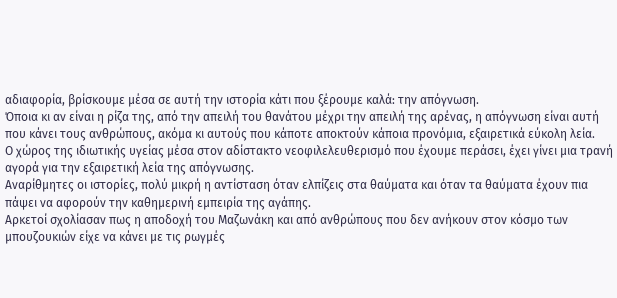αδιαφορία, βρίσκουμε μέσα σε αυτή την ιστορία κάτι που ξέρουμε καλά: την απόγνωση.
Όποια κι αν είναι η ρίζα της, από την απειλή του θανάτου μέχρι την απειλή της αρένας, η απόγνωση είναι αυτή που κάνει τους ανθρώπους, ακόμα κι αυτούς που κάποτε αποκτούν κάποια προνόμια, εξαιρετικά εύκολη λεία.
Ο χώρος της ιδιωτικής υγείας μέσα στον αδίστακτο νεοφιλελευθερισμό που έχουμε περάσει, έχει γίνει μια τρανή αγορά για την εξαιρετική λεία της απόγνωσης.
Αναρίθμητες οι ιστορίες, πολύ μικρή η αντίσταση όταν ελπίζεις στα θαύματα και όταν τα θαύματα έχουν πια πάψει να αφορούν την καθημερινή εμπειρία της αγάπης.
Αρκετοί σχολίασαν πως η αποδοχή του Μαζωνάκη και από ανθρώπους που δεν ανήκουν στον κόσμο των μπουζουκιών είχε να κάνει με τις ρωγμές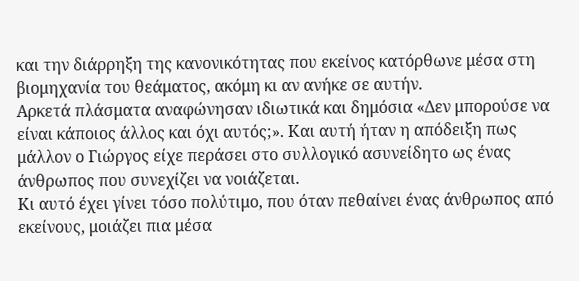και την διάρρηξη της κανονικότητας που εκείνος κατόρθωνε μέσα στη βιομηχανία του θεάματος, ακόμη κι αν ανήκε σε αυτήν.
Αρκετά πλάσματα αναφώνησαν ιδιωτικά και δημόσια «Δεν μπορούσε να είναι κάποιος άλλος και όχι αυτός;». Και αυτή ήταν η απόδειξη πως μάλλον ο Γιώργος είχε περάσει στο συλλογικό ασυνείδητο ως ένας άνθρωπος που συνεχίζει να νοιάζεται.
Κι αυτό έχει γίνει τόσο πολύτιμο, που όταν πεθαίνει ένας άνθρωπος από εκείνους, μοιάζει πια μέσα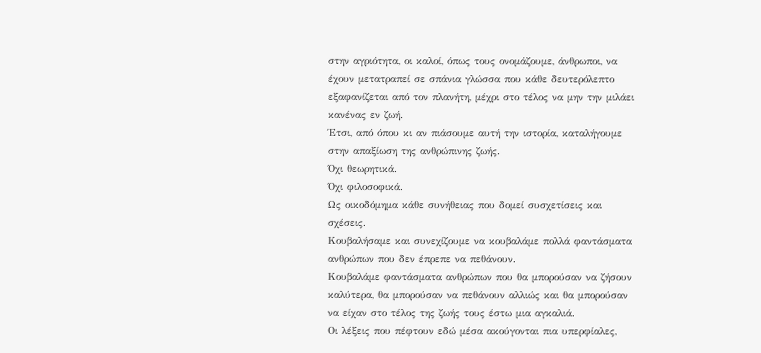στην αγριότητα, οι καλοί, όπως τους ονομάζουμε, άνθρωποι, να έχουν μετατραπεί σε σπάνια γλώσσα που κάθε δευτερόλεπτο εξαφανίζεται από τον πλανήτη, μέχρι στο τέλος να μην την μιλάει κανένας εν ζωή.
Έτσι, από όπου κι αν πιάσουμε αυτή την ιστορία, καταλήγουμε στην απαξίωση της ανθρώπινης ζωής.
Όχι θεωρητικά.
Όχι φιλοσοφικά.
Ως οικοδόμημα κάθε συνήθειας που δομεί συσχετίσεις και σχέσεις.
Κουβαλήσαμε και συνεχίζουμε να κουβαλάμε πολλά φαντάσματα ανθρώπων που δεν έπρεπε να πεθάνουν.
Κουβαλάμε φαντάσματα ανθρώπων που θα μπορούσαν να ζήσουν καλύτερα, θα μπορούσαν να πεθάνουν αλλιώς και θα μπορούσαν να είχαν στο τέλος της ζωής τους έστω μια αγκαλιά.
Οι λέξεις που πέφτουν εδώ μέσα ακούγονται πια υπερφίαλες,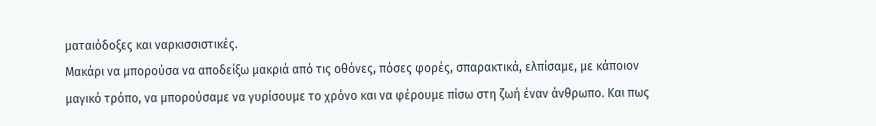ματαιόδοξες και ναρκισσιστικές.
Μακάρι να μπορούσα να αποδείξω μακριά από τις οθόνες, πόσες φορές, σπαρακτικά, ελπίσαμε, με κάποιον μαγικό τρόπο, να μπορούσαμε να γυρίσουμε το χρόνο και να φέρουμε πίσω στη ζωή έναν άνθρωπο. Και πως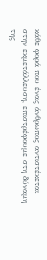κάθε φορά που ένας άνθρωπος αντιστέκεται στην εκμετάλλευση, επιστρέφουμε στη δύναμη της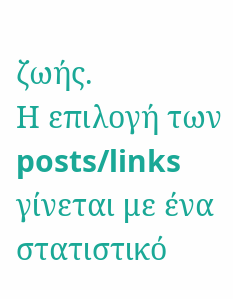ζωής.
Η επιλογή των posts/links γίνεται με ένα στατιστικό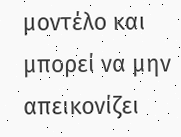μοντέλο και μπορεί να μην απεικονίζει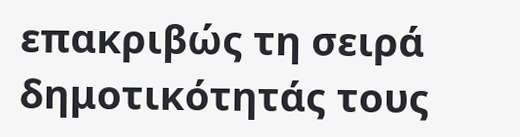επακριβώς τη σειρά δημοτικότητάς τους